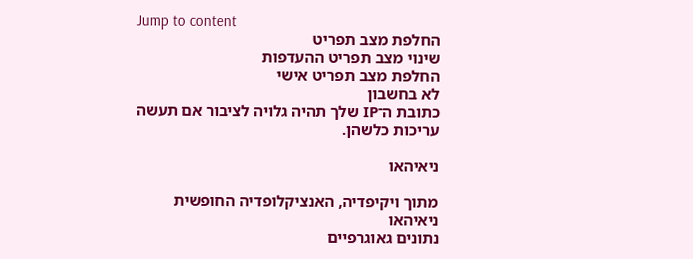Jump to content
החלפת מצב תפריט
שינוי מצב תפריט ההעדפות
החלפת מצב תפריט אישי
לא בחשבון
כתובת ה־IP שלך תהיה גלויה לציבור אם תעשה עריכות כלשהן.

ניאיהאו

מתוך ויקיפדיה, האנציקלופדיה החופשית
ניאיהאו
נתונים גאוגרפיים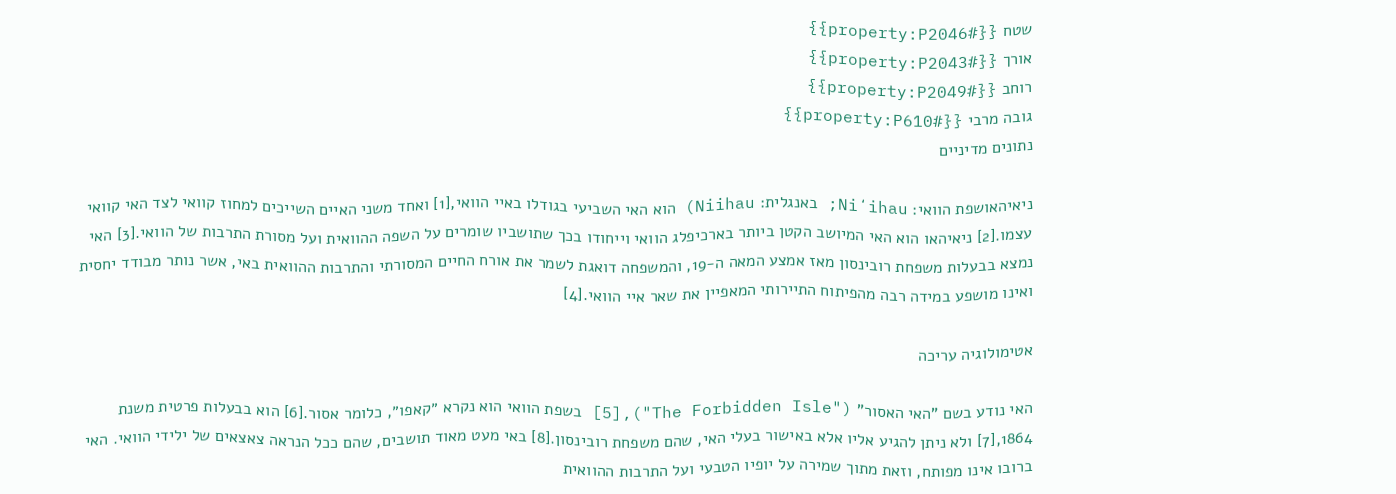שטח {{#property:P2046}}
אורך {{#property:P2043}}
רוחב {{#property:P2049}}
גובה מרבי {{#property:P610}}
נתונים מדיניים

ניאיהאושפת הוואי: Niʻihau; באנגלית: Niihau) הוא האי השביעי בגודלו באיי הוואי,[1] ואחד משני האיים השייכים למחוז קוואי לצד האי קוואי עצמו.[2] ניאיהאו הוא האי המיושב הקטן ביותר בארכיפלג הוואי וייחודו בכך שתושביו שומרים על השפה ההוואית ועל מסורת התרבות של הוואי.[3] האי נמצא בבעלות משפחת רובינסון מאז אמצע המאה ה-19, והמשפחה דואגת לשמר את אורח החיים המסורתי והתרבות ההוואית באי, אשר נותר מבודד יחסית ואינו מושפע במידה רבה מהפיתוח התיירותי המאפיין את שאר איי הוואי.[4]

אטימולוגיה עריכה

האי נודע בשם "האי האסור" ("The Forbidden Isle"),[5] בשפת הוואי הוא נקרא ״קאפו״, כלומר אסור.[6] הוא בבעלות פרטית משנת 1864,[7] ולא ניתן להגיע אליו אלא באישור בעלי האי, שהם משפחת רובינסון.[8] באי מעט מאוד תושבים, שהם ככל הנראה צאצאים של ילידי הוואי. האי ברובו אינו מפותח, וזאת מתוך שמירה על יופיו הטבעי ועל התרבות ההוואית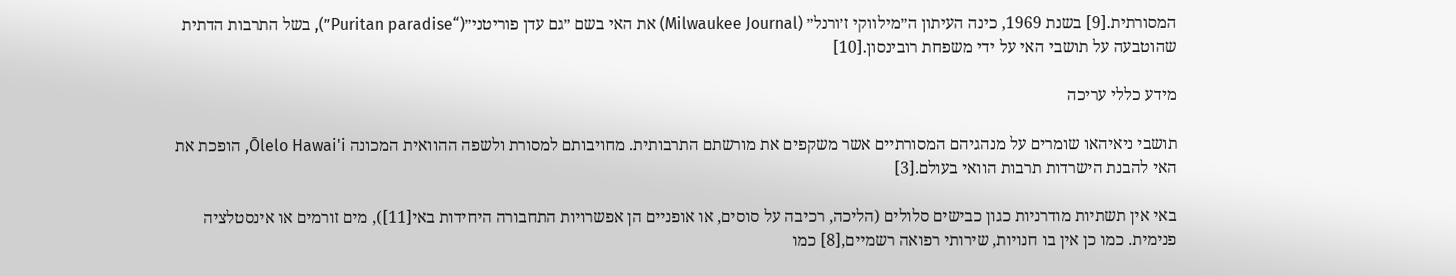המסורתית.[9] בשנת 1969, כינה העיתון ה״מילווקי ז׳ורנל״ (Milwaukee Journal) את האי בשם ״גם עדן פוריטני״(“Puritan paradise”), בשל התרבות הדתית שהוטבעה על תושבי האי על ידי משפחת רובינסון.[10]

מידע כללי עריכה

תושבי ניאיהאו שומרים על מנהגיהם המסורתיים אשר משקפים את מורשתם התרבותית. מחויבותם למסורת ולשפה ההוואית המכונה Ōlelo Hawai'i, הופכת את האי להבנת הישרדות תרבות הוואי בעולם.[3]

באי אין תשתיות מודרניות כגון כבישים סלולים (הליכה, רכיבה על סוסים, או אופניים הן אפשרויות התחבורה היחידות באי[11]), מים זורמים או אינסטלציה פנימית. כמו כן אין בו חנויות, שירותי רפואה רשמיים,[8] כמו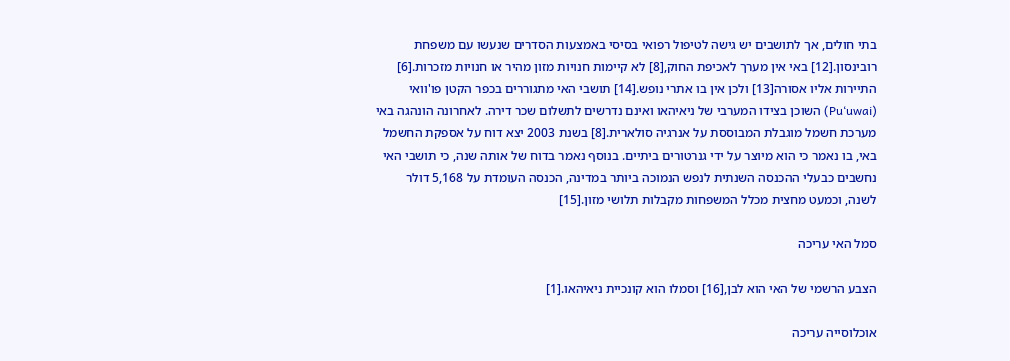בתי חולים, אך לתושבים יש גישה לטיפול רפואי בסיסי באמצעות הסדרים שנעשו עם משפחת רובינסון.[12] באי אין מערך לאכיפת החוק,[8] לא קיימות חנויות מזון מהיר או חנויות מזכרות.[6] התיירות אליו אסורה[13] ולכן אין בו אתרי נופש.[14] תושבי האי מתגוררים בכפר הקטן פו'וואי (Pu‘uwai) השוכן בצידו המערבי של ניאיהאו ואינם נדרשים לתשלום שכר דירה. לאחרונה הונהגה באי מערכת חשמל מוגבלת המבוססת על אנרגיה סולארית.[8] בשנת 2003 יצא דוח על אספקת החשמל באי, בו נאמר כי הוא מיוצר על ידי גנרטורים ביתיים. בנוסף נאמר בדוח של אותה שנה, כי תושבי האי נחשבים כבעלי ההכנסה השנתית לנפש הנמוכה ביותר במדינה, הכנסה העומדת על 5,168 דולר לשנה, וכמעט מחצית מכלל המשפחות מקבלות תלושי מזון.[15]

סמל האי עריכה

הצבע הרשמי של האי הוא לבן,[16] וסמלו הוא קונכיית ניאיהאו.[1]

אוכלוסייה עריכה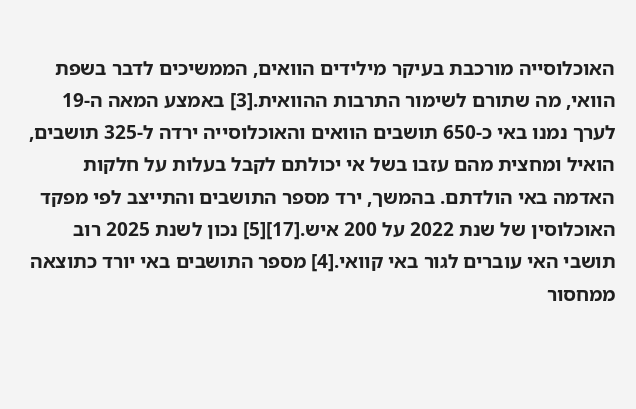האוכלוסייה מורכבת בעיקר מילידים הוואים, הממשיכים לדבר בשפת הוואי, מה שתורם לשימור התרבות ההוואית.[3] באמצע המאה ה-19 לערך נמנו באי כ-650 תושבים הוואים והאוכלוסייה ירדה ל-325 תושבים, הואיל ומחצית מהם עזבו בשל אי יכולתם לקבל בעלות על חלקות האדמה באי הולדתם. בהמשך, ירד מספר התושבים והתייצב לפי מפקד האוכלוסין של שנת 2022 על 200 איש.[17][5] נכון לשנת 2025 רוב תושבי האי עוברים לגור באי קוואי.[4] מספר התושבים באי יורד כתוצאה ממחסור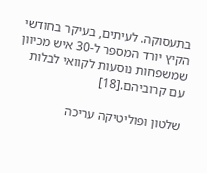בתעסוקה. לעיתים, בעיקר בחודשי הקיץ יורד המספר ל-30 איש מכיוון שמשפחות נוסעות לקוואי לבלות עם קרוביהם.[18]

שלטון ופוליטיקה עריכה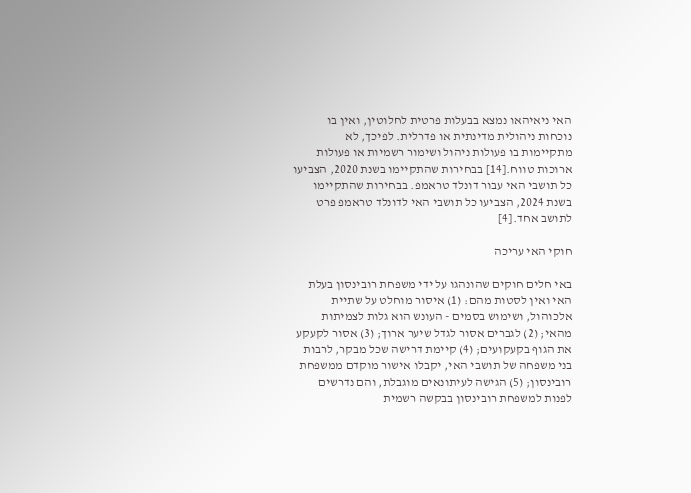האי ניאיהאו נמצא בבעלות פרטית לחלוטין, ואין בו נוכחות ניהולית מדינתית או פדרלית. לפיכך, לא מתקיימות בו פעולות ניהול ושימור רשמיות או פעולות ארוכות טווח.[14] בבחירות שהתקיימו בשנת 2020, הצביעו כל תושבי האי עבור דונלד טראמפ. בבחירות שהתקיימו בשנת 2024, הצביעו כל תושבי האי לדונלד טראמפ פרט לתושב אחד.[4]

חוקי האי עריכה

באי חלים חוקים שהונהגו על ידי משפחת רובינסון בעלת האי ואין לסטות מהם: (1) איסור מוחלט על שתיית אלכוהול, ושימוש בסמים - העונש הוא גלות לצמיתות מהאי; (2) לגברים אסור לגדל שיער ארוך; (3) אסור לקעקע את הגוף בקעקועים; (4) קיימת דרישה שכל מבקר, לרבות בני משפחה של תושבי האי, יקבלו אישור מוקדם ממשפחת רובינסון; (5) הגישה לעיתונאים מוגבלת, והם נדרשים לפנות למשפחת רובינסון בבקשה רשמית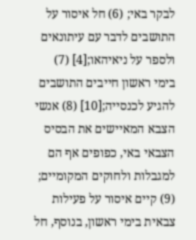לבקר באי; (6) חל איסור על התושבים לדבר עם עיתונאים ולספר על ניאיהאו;[4] (7) בימי ראשון חייבים התושבים להגיע לכנסייה;[10] (8) אנשי הצבא המאיישים את הבסיס הצבאי באי, כפופים אף הם למגבלות ולחוקים המקומיים; (9) קיים איסור על פעילות צבאית בימי ראשון, בנוסף, חל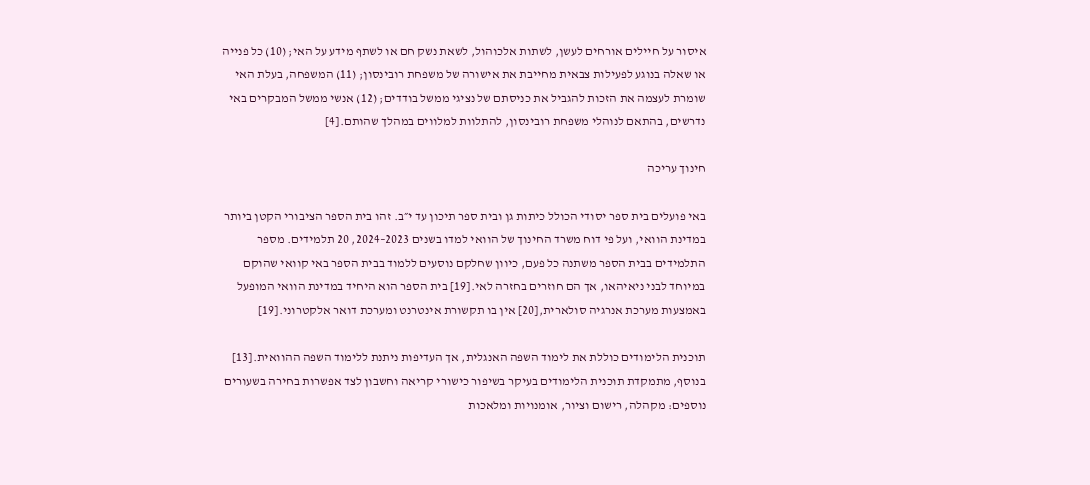איסור על חיילים אורחים לעשן, לשתות אלכוהול, לשאת נשק חם או לשתף מידע על האי; (10) כל פנייה או שאלה בנוגע לפעילות צבאית מחייבת את אישורה של משפחת רובינסון; (11) המשפחה, בעלת האי שומרת לעצמה את הזכות להגביל את כניסתם של נציגי ממשל בודדים; (12) אנשי ממשל המבקרים באי נדרשים, בהתאם לנוהלי משפחת רובינסון, להתלוות למלווים במהלך שהותם.[4]

חינוך עריכה

באי פועלים בית ספר יסודי הכולל כיתות גן ובית ספר תיכון עד י״ב. זהו בית הספר הציבורי הקטן ביותר במדינת הוואי, ועל פי דוח משרד החינוך של הוואי למדו בשנים 2023–2024, 20 תלמידים. מספר התלמידים בבית הספר משתנה כל פעם, כיוון שחלקם נוסעים ללמוד בבית הספר באי קוואי שהוקם במיוחד לבני ניאיהאו, אך הם חוזרים בחזרה לאי.[19] בית הספר הוא היחיד במדינת הוואי המופעל באמצעות מערכת אנרגיה סולארית,[20] אין בו תקשורת אינטרנט ומערכת דואר אלקטרוני.[19]

תוכנית הלימודים כוללת את לימוד השפה האנגלית, אך העדיפות ניתנת ללימוד השפה ההוואית.[13] בנוסף, מתמקדת תוכנית הלימודים בעיקר בשיפור כישורי קריאה וחשבון לצד אפשרות בחירה בשעורים נוספים: מקהלה, רישום וציור, אומנויות ומלאכות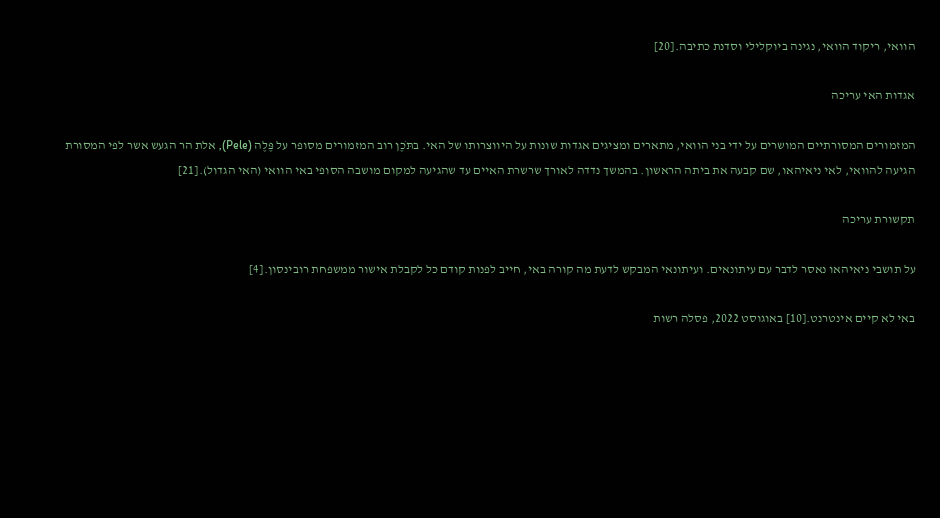הוואי, ריקוד הוואי, נגינה ביוקלילי וסדנת כתיבה.[20]

אגדות האי עריכה

המזמורים המסורתיים המושרים על ידי בני הוואי, מתארים ומציגים אגדות שונות על היווצרותו של האי. בתֹּכֶן רוב המזמורים מסופר על פֶּלֶה (Pele), אלת הר הגעש אשר לפי המסורת הגיעה להוואי, לאי ניאיהאו, שם קבעה את ביתה הראשון. בהמשך נדדה לאורך שרשרת האיים עד שהגיעה למקום מושבה הסופי באי הוואי (האי הגדול).[21]

תקשורת עריכה

על תושבי ניאיהאו נאסר לדבר עם עיתונאים. ועיתונאי המבקש לדעת מה קורה באי, חייב לפנות קודם כל לקבלת אישור ממשפחת רובינסון.[4]

באי לא קיים אינטרנט.[10] באוגוסט 2022, פסלה רשות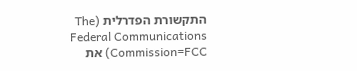התקשורת הפדרלית (The Federal Communications Commission=FCC) את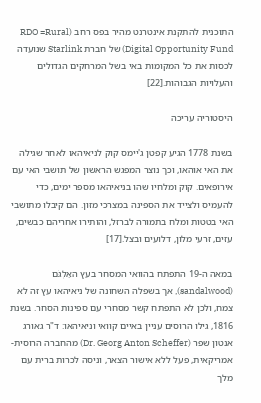התוכנית להתקנת אינטרנט מהיר בפס רחב (RDO =Rural Digital Opportunity Fund) של חברת Starlink שנועדה לכסות את כל המקומות באי בשל המרחקים הגדולים והעלויות הגבוהות.[22]

היסטוריה עריכה

בשנת 1778 הגיע קפטן ג'יימס קוק לניאיהאו לאחר שגילה את האי אוהאו, וכך נוצר המפגש הראשון של תושבי האי עם אירופאים. קוק ומלחיו שהו בניאיהאו מספר ימים, כדי להעמיס ולצייד את הספינה במצרכי מזון. הם קיבלו מתושבי האי בטטות ומלח בתמורה לברזל, והותירו אחריהם כבשים, עזים, זרעי מלון, דלועים ובצל.[17]

במאה ה-19 התפתח בהוואי המסחר בעץ האַלְגֹּם (sandalwood), אך בשפלה השחונה של ניאיהאו עץ זה לא צמח, ולכן לא התפתח קשר מסחרי עם ספינות הסחר. בשנת 1816, גילו הרוסים עניין באיים קוואי וניאיהאו: ד"ר גאורג אנטון שפר (Dr. Georg Anton Scheffer) מהחברה הרוסית-אמריקאית, פעל ללא אישור הצאר, וניסה לכרות ברית עם מלך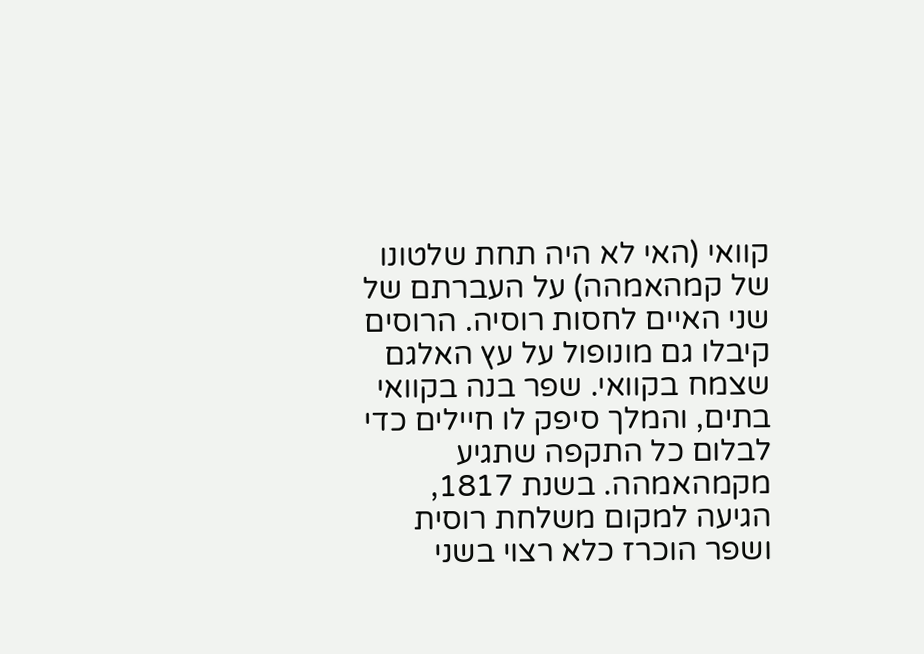קוואי (האי לא היה תחת שלטונו של קמהאמהה) על העברתם של שני האיים לחסות רוסיה. הרוסים קיבלו גם מונופול על עץ האלגם שצמח בקוואי. שפר בנה בקוואי בתים, והמלך סיפק לו חיילים כדי לבלום כל התקפה שתגיע מקמהאמהה. בשנת 1817, הגיעה למקום משלחת רוסית ושפר הוכרז כלא רצוי בשני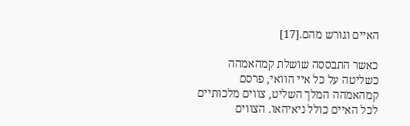האיים וגורש מהם.[17]

כאשר התבססה שושלת קמהאמהה כשליטה על כל איי הוואי, פרסם קמהאמהה המלך השליט, צווים מלכותיים לכל האיים כולל ניאיהאו. הצווים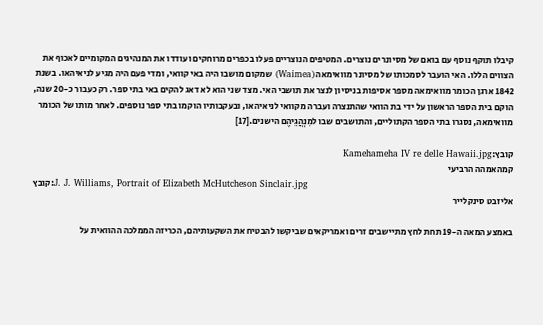קיבלו תוקף נוסף עם בואם של מסיונרים נוצרים. המטיפים הנוצריים פעלו בכפרים מרוחקים ועודדו את המנהיגים המקומיים לאכוף את הצווים הללו. האי הועבר לסמכותו של מסיונר מוואימאה (Waimea) שמקום מושבו היה באי קוואי, ומדי פעם היה מגיע לניאיהאו. בשנת 1842 ארגן הכומר מוואימאה מספר אסיפות בניסיון לנצר את תושבי האי. מצד שני הוא לא דאג להקים באי בתי ספר. רק כעבור כ-20 שנה, הוקם בית הספר הראשון על ידי בת הוואי שהתנצרה ועברה מקוואי לניאיהאו, ובעקבותיו הוקמו בתי ספר נוספים. לאחר מותו של הכומר מוואימאה, נסגרו בתי הספר הקתוליים, והתושבים שבו למִנְהֲגֵיהֶם הישנים.[17]

קובץ:Kamehameha IV re delle Hawaii.jpg
קמהאמהה הרביעי
קובץ:J. J. Williams, Portrait of Elizabeth McHutcheson Sinclair.jpg
אליזבט סינקלייר

באמצע המאה ה-19 תחת לחץ מתיישבים זרים ואמריקאים שביקשו להבטיח את השקעותיהם, הכריזה הממלכה ההוואית על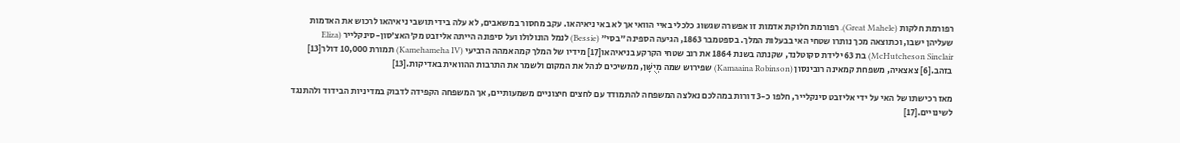רפורמת חלקות (Great Mahele). רפורמת חלוקת אדמות זו אפשרה שגשוג כלכלי באיי הוואי אך לא באי ניאיהאו. עקב מחסור במשאבים, לא עלה בידי תושבי ניאיהאו לרכוש את האדמות שעליהן ישבו, וכתוצאה מכך נותרו שטחי האי בבעלות המלך. בספטמבר 1863, הגיעה הספינה ״בסי״ (Bessie) לנמל הונולולו ועל סיפונה הייתה אליזבט מק׳האצ׳סון-סינקלייר (Eliza McHutcheson Sinclair) בת 63 ילידת סקוטלנד, שקנתה בשנת 1864 את רוב שטחי הקרקע בניאיהאו[17] מידיו של המלך קמהאמהה הרביעי (Kamehameha IV) תמורת 10,000 דולר[13] בזהב.[6] צאצאיה, משפחת קמאינה רובינסון (Kamaaina Robinson) שפירוש שמה מְיֻשָּׁן, ממשיכים לנהל את המקום ולשמר את התרבות ההוואית באדיקות.[13]

מאז רכישתו של האי על ידי אליזבט סינקלייר, חלפו כ-3 דורות במהלכם נאלצה המשפחה להתמודד עם לחצים חיצוניים משמעותיים, אך המשפחה הקפידה לדבוק במדיניות הבידוד ולהתנגד לשינויים.[17]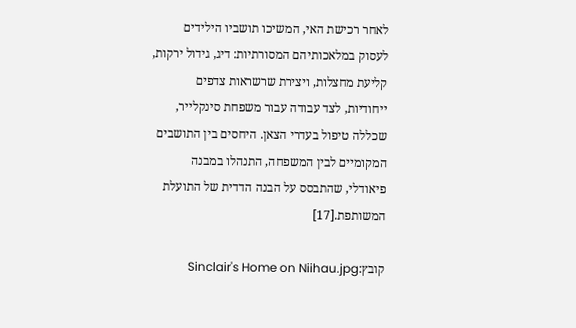לאחר רכישת האי, המשיכו תושביו הילידים לעסוק במלאכותיהם המסורתיות: דיג, גידול ירקות, קליעת מחצלות, ויצירת שרשראות צדפים ייחודיות, לצד עבודה עבור משפחת סינקלייר, שכללה טיפול בעדרי הצאן. היחסים בין התושבים המקומיים לבין המשפחה, התנהלו במבנה פיאודלי, שהתבסס על הבנה הדדית של התועלת המשותפת.[17]

קובץ:Sinclair's Home on Niihau.jpg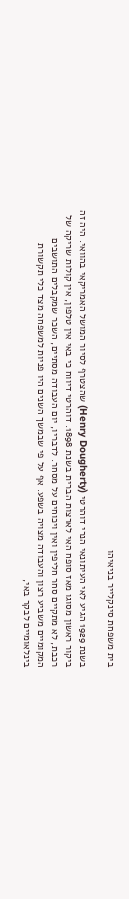בית משפחת סינקלייר בניאיהו

בשנת 1929 הגיע לאי העיתונאי הנרי דוהרטי (Henry Dougherty) שהצטרף לסיור המושל האמריקאי בהוואי. היה זה ביקור ראשון מסוגו מאז סופח האי לארצות הברית בשנת 1898. דוהרטי דיווח כי באי אין טלפון, אין קולות שריקה של רכבת, לא מתקיים סחר חליפין ואין ויכוחים על מסחר. לדבריו, יום העבודה מסתיים, השכר שמקבלים התושבים המקומיים משביע רצון והעבודה מצויה בשפע. אף על פי שבמשך השנים היו פניות למשפחה מצד כלי תקשורת בינלאומיים לבקר באי,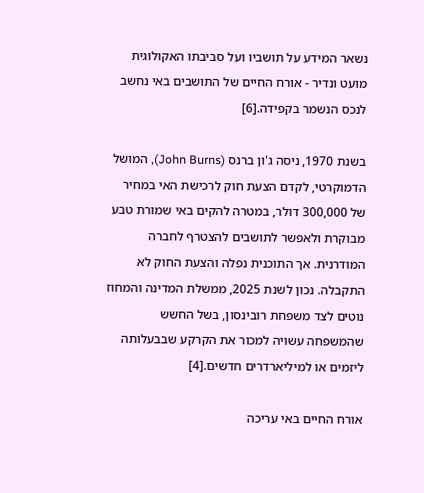נשאר המידע על תושביו ועל סביבתו האקולוגית מועט ונדיר - אורח החיים של התושבים באי נחשב לנכס הנשמר בקפידה.[6]

בשנת 1970, ניסה ג'ון ברנס (John Burns), המושל הדמוקרטי, לקדם הצעת חוק לרכישת האי במחיר של 300,000 דולר, במטרה להקים באי שמורת טבע מבוקרת ולאפשר לתושבים להצטרף לחברה המודרנית. אך התוכנית נפלה והצעת החוק לא התקבלה. נכון לשנת 2025, ממשלת המדינה והמחוז נוטים לצד משפחת רובינסון, בשל החשש שהמשפחה עשויה למכור את הקרקע שבבעלותה ליזמים או למיליארדרים חדשים.[4]

אורח החיים באי עריכה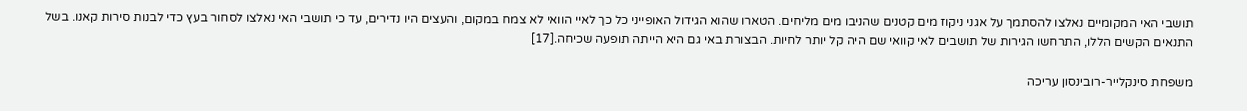תושבי האי המקומיים נאלצו להסתמך על אגני ניקוז מים קטנים שהניבו מים מליחים. הטארו שהוא הגידול האופייני כל כך לאיי הוואי לא צמח במקום, והעצים היו נדירים, עד כי תושבי האי נאלצו לסחור בעץ כדי לבנות סירות קאנו. בשל התנאים הקשים הללו, התרחשו הגירות של תושבים לאי קוואי שם היה קל יותר לחיות. הבצורת באי גם היא הייתה תופעה שכיחה.[17]

משפחת סינקלייר-רובינסון עריכה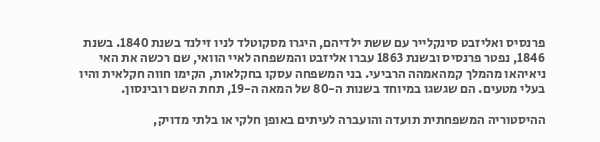פרנסיס ואליזבט סינקלייר עם ששת ילדיהם, היגרו מסקוטלד לניו זילנד בשנת 1840. בשנת 1846, נפטר פרנסיס ובשנת 1863 עברו אליזבט והמשפחה לאיי הוואי, שם רכשה את האי ניאיהאו מהמלך קמהאמהה הרביעי. בני המשפחה עסקו בחקלאות, הקימו חווה חקלאית והיו בעלי מטעים. הם שגשגו במיוחד בשנות ה-80 של המאה ה-19, תחת השם רובינסון.

ההיסטוריה המשפחתית תועדה והועברה לעיתים באופן חלקי או בלתי מדויק,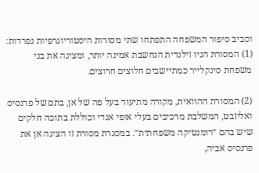וסביב סיפור המשפחה התפתחו שתי מסורות היסטוריוגרפיות נפרדות: (1) המסורת הניו זילנדית הנחשבת אמינה יותר, ומציגה את בני משפחת סינקלייר כמתיישבים חלוצים חרוצים.

(2) המסורת ההוואית, מקורה מתיעוד בעל פה של אן, בתם של פרנסיס ואליזבט, המשלבת מרכיבים בעלי אופי אגדי וכוללת בתוכה חלקים שיש בהם ״רומנטיקה משפחתית״. במסגרת מסורת זו הציגה אן את פרנסיס אביה,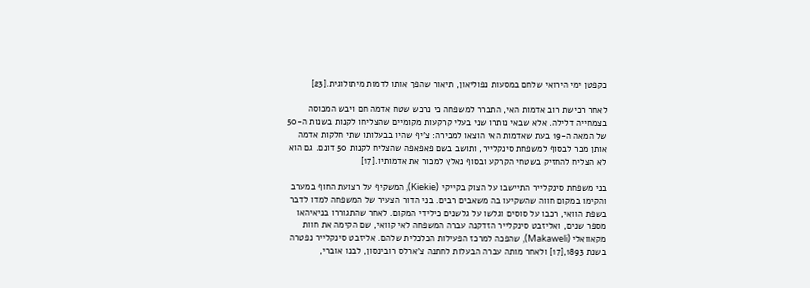כקפטן ימי הירואי שלחם במסעות נפוליאון, תיאור שהפך אותו לדמות מיתולוגית.[23]

לאחר רכישת רוב אדמות האי, התברר למשפחה כי נרכש שטח אדמה חם ויבש המכוסה בצמחייה דלילה. אלא שבאי נותרו שני בעלי קרקעות מקומיים שהצליחו לקנות בשנות ה-50 של המאה ה-19 בעת שאדמות האי הוצאו למכירה: צ'יף שהיו בבעלותו שתי חלקות אדמה אותן מכר לבסוף למשפחת סינקלייר, ותושב בשם פאפאפה שהצליח לקנות 50 דונם. גם הוא לא הצליח להחזיק בשטחי הקרקע ובסוף נאלץ למכור את אדמותיו.[17]

בני משפחת סינקלייר התיישבו על הצוק בקייקי (Kiekie), המשקיף על רצועת החוף במערב והקימו במקום חווה שהשקיעו בה משאבים רבים. בני הדור הצעיר של המשפחה למדו לדבר בשפת הוואי, רכבו על סוסים וגלשו על גלשנים כילידי המקום. לאחר שהתגוררו בניאיהאו מספר שנים, ואליזבט סינקלייר הזדקנה עברה המשפחה לאי קוואי, שם הקימה את חוות מקאוואלי (Makaweli), שהפכה למרכז הפעילות הכלכלית שלהם. אליזבט סינקלייר נפטרה בשנת 1893,[17] ולאחר מותה עברה הבעלות לחתנה צ'ארלס רובינסון, לבנו אוברי,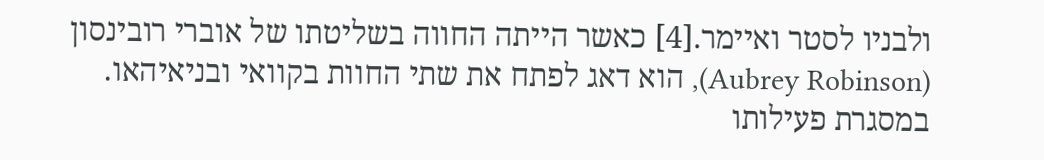ולבניו לסטר ואיימר.[4] כאשר הייתה החווה בשליטתו של אוברי רובינסון (Aubrey Robinson), הוא דאג לפתח את שתי החוות בקוואי ובניאיהאו. במסגרת פעילותו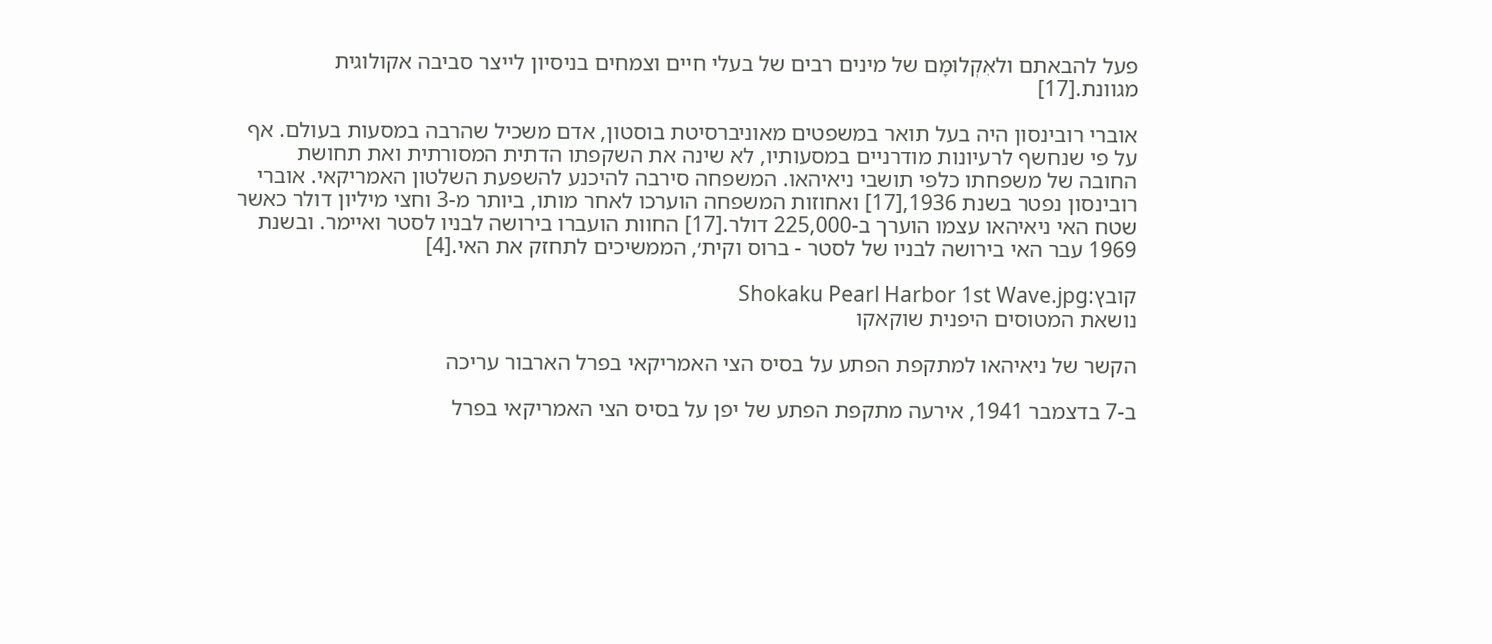פעל להבאתם ולאִקְלוּמָם של מינים רבים של בעלי חיים וצמחים בניסיון לייצר סביבה אקולוגית מגוונת.[17]

אוברי רובינסון היה בעל תואר במשפטים מאוניברסיטת בוסטון, אדם משכיל שהרבה במסעות בעולם. אף על פי שנחשף לרעיונות מודרניים במסעותיו, לא שינה את השקפתו הדתית המסורתית ואת תחושת החובה של משפחתו כלפי תושבי ניאיהאו. המשפחה סירבה להיכנע להשפעת השלטון האמריקאי. אוברי רובינסון נפטר בשנת 1936,[17] ואחוזות המשפחה הוערכו לאחר מותו, ביותר מ-3 וחצי מיליון דולר כאשר שטח האי ניאיהאו עצמו הוערך ב-225,000 דולר.[17] החוות הועברו בירושה לבניו לסטר ואיימר. ובשנת 1969 עבר האי בירושה לבניו של לסטר - ברוס וקית׳, הממשיכים לתחזק את האי.[4]

קובץ:Shokaku Pearl Harbor 1st Wave.jpg
נושאת המטוסים היפנית שוקאקו

הקשר של ניאיהאו למתקפת הפתע על בסיס הצי האמריקאי בפרל הארבור עריכה

ב-7 בדצמבר 1941, אירעה מתקפת הפתע של יפן על בסיס הצי האמריקאי בפרל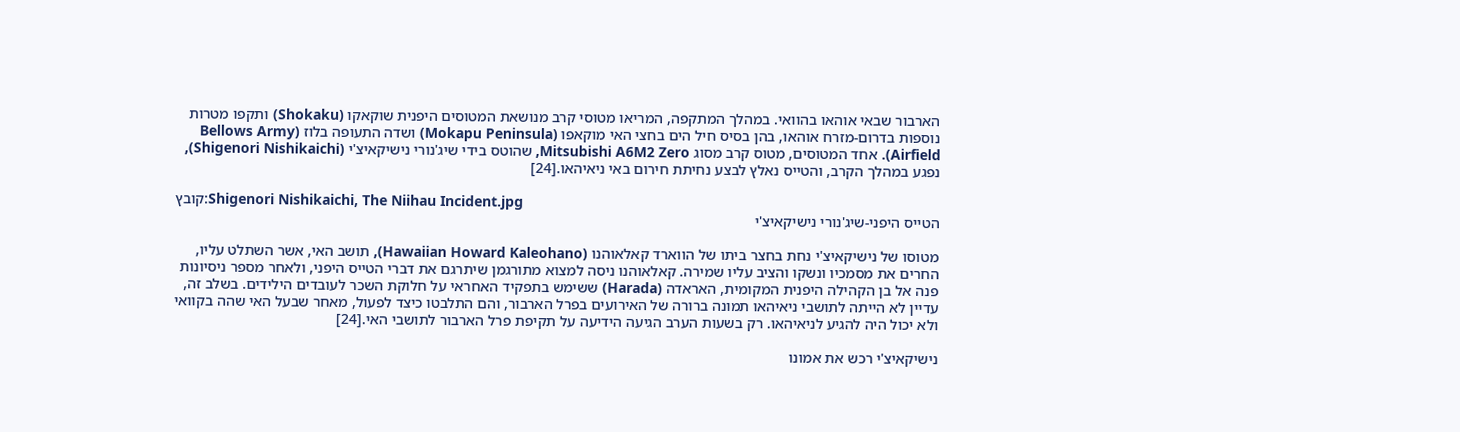הארבור שבאי אוהאו בהוואי. במהלך המתקפה, המריאו מטוסי קרב מנושאת המטוסים היפנית שוקאקו (Shokaku) ותקפו מטרות נוספות בדרום-מזרח אוהאו, בהן בסיס חיל הים בחצי האי מוקאפו (Mokapu Peninsula) ושדה התעופה בלוז (Bellows Army Airfield). אחד המטוסים, מטוס קרב מסוג Mitsubishi A6M2 Zero, שהוטס בידי שיג'נורי נישיקאיצ'י (Shigenori Nishikaichi), נפגע במהלך הקרב, והטייס נאלץ לבצע נחיתת חירום באי ניאיהאו.[24]

קובץ:Shigenori Nishikaichi, The Niihau Incident.jpg
הטייס היפני-שיג'נורי נישיקאיצ'י

מטוסו של נישיקאיצ'י נחת בחצר ביתו של הווארד קאלאוהנו (Hawaiian Howard Kaleohano), תושב האי, אשר השתלט עליו, החרים את מסמכיו ונשקו והציב עליו שמירה. קאלאוהנו ניסה למצוא מתורגמן שיתרגם את דברי הטייס היפני, ולאחר מספר ניסיונות פנה אל בן הקהילה היפנית המקומית, האראדה (Harada) ששימש בתפקיד האחראי על חלוקת השכר לעובדים הילידים. בשלב זה, עדיין לא הייתה לתושבי ניאיהאו תמונה ברורה של האירועים בפרל הארבור, והם התלבטו כיצד לפעול, מאחר שבעל האי שהה בקוואי ולא יכול היה להגיע לניאיהאו. רק בשעות הערב הגיעה הידיעה על תקיפת פרל הארבור לתושבי האי.[24]

נישיקאיצ'י רכש את אמונו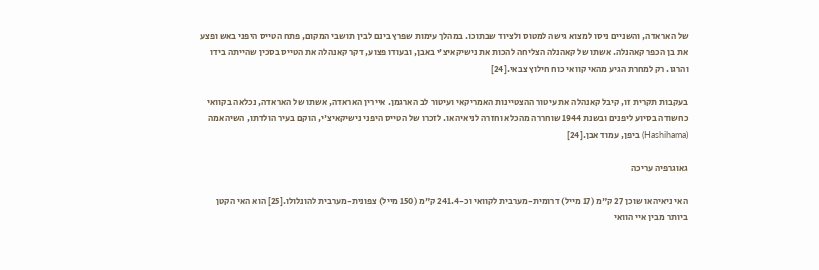של האראדה, והשניים ניסו למצוא גישה למטוס ולציוד שבתוכו. במהלך עימות שפרץ בינם לבין תושבי המקום, פתח הטייס היפני באש ופצע את בן הכפר קאהנלה. אשתו של קאהנלה הצליחה להכות את נישיקאיצ'י באבן, ובעודו פצוע, דקר קאנהלה את הטייס בסכין שהייתה בידו והרגו. רק למחרת הגיע מהאי קוואי כוח חילוץ צבאי.[24]

בעקבות תקרית זו, קיבל קאנהלה את עיטור ההצטיינות האמריקאי ועיטור לב הארגמן. איירין האראדה, אשתו של האראדה, נכלאה בקוואי כחשודה בסיוע ליפנים ובשנת 1944 שוחררה מהכלא וחזרה לניאיהאו. לזכרו של הטייס היפני נישיקאיצ'י, הוקם בעיר הולדתו, השיהאמה (Hashihama) ביפן, עמוד אבן.[24]

גאוגרפיה עריכה

האי ניאיהאו שוכן 27 ק"מ (17 מייל) דרומית-מערבית לקוואי וכ-241.4 ק"מ (150 מייל) צפונית-מערבית להונלולו.[25] הוא האי הקטן ביותר מבין איי הוואי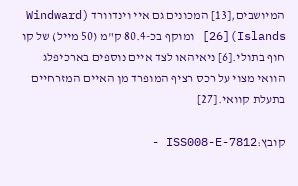המיושבים,[13] המכונים גם איי וינדוורד (Windward Islands)[26] ומוקף בכ-80.4 ק"מ (50 מייל) של קו חוף בתולי.[6] ניאיהאו לצד איים נוספים בארכיפלג הוואי מצוי על רכס רציף המופרד מן האיים המזרחיים בתעלת קוואי.[27]

קובץ:ISS008-E-7812 -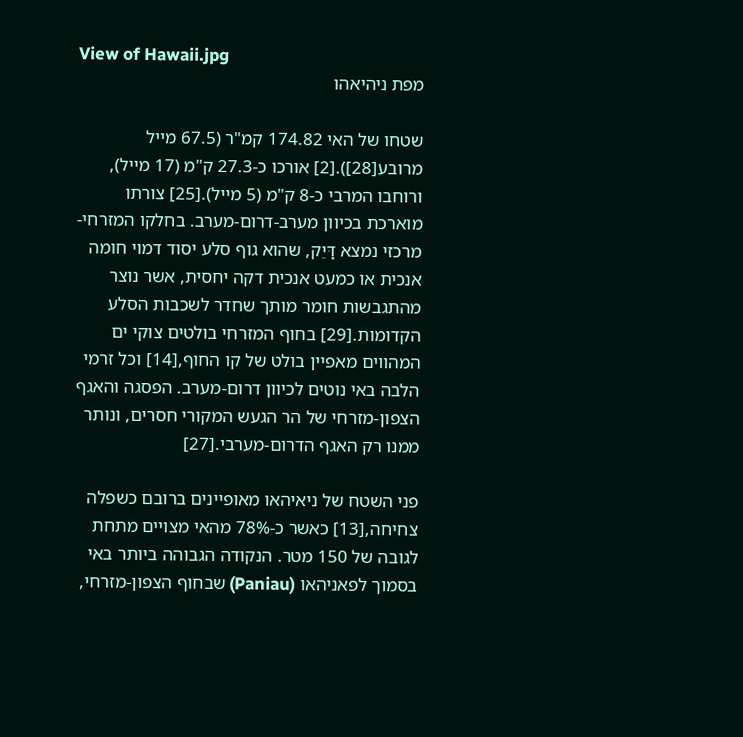View of Hawaii.jpg
מפת ניהיאהו

שטחו של האי 174.82 קמ"ר (67.5 מייל מרובע[28]).[2] אורכו כ-27.3 ק"מ (17 מייל), ורוחבו המרבי כ-8 ק"מ (5 מייל).[25] צורתו מוארכת בכיוון מערב-דרום-מערב. בחלקו המזרחי-מרכזי נמצא דָּיֵק, שהוא גוף סלע יסוד דמוי חומה אנכית או כמעט אנכית דקה יחסית, אשר נוצר מהתגבשות חומר מותך שחדר לשכבות הסלע הקדומות.[29] בחוף המזרחי בולטים צוקי ים המהווים מאפיין בולט של קו החוף,[14] וכל זרמי הלבה באי נוטים לכיוון דרום-מערב. הפסגה והאגף הצפון-מזרחי של הר הגעש המקורי חסרים, ונותר ממנו רק האגף הדרום-מערבי.[27]

פני השטח של ניאיהאו מאופיינים ברובם כשפלה צחיחה,[13] כאשר כ-78% מהאי מצויים מתחת לגובה של 150 מטר. הנקודה הגבוהה ביותר באי בסמוך לפאניהאו (Paniau) שבחוף הצפון-מזרחי,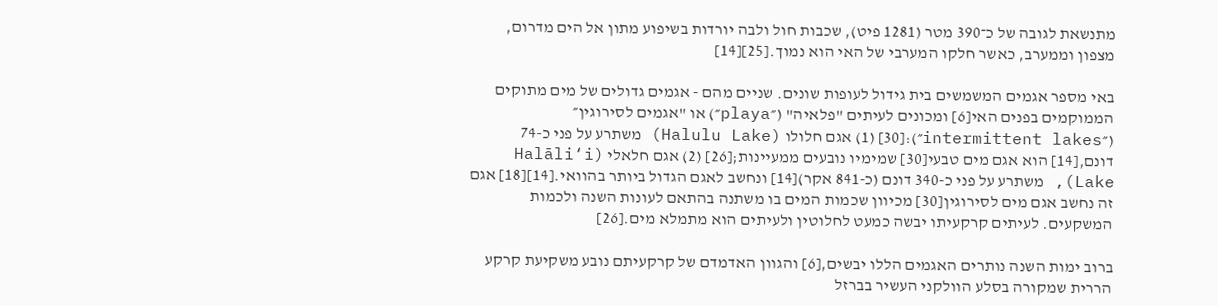מתנשאת לגובה של כ־390 מטר (1281 פיט), שכבות חול ולבה יורדות בשיפוע מתון אל הים מדרום, מצפון וממערב, כאשר חלקו המערבי של האי הוא נמוך.[25][14]

באי מספר אגמים המשמשים בית גידול לעופות שונים. שניים מהם - אגמים גדולים של מים מתוקים הממוקמים בפנים האי[6] ומכונים לעיתים "פלאיה" (״playa״) או "אגמים לסירוגין״ (״intermittent lakes״):[30] (1) אגם חלולו (Halulu Lake) משתרע על פני כ-74 דונם,[14] הוא אגם מים טבעי[30] שמימיו נובעים ממעיינות;[26] (2) אגם חלאלי (Halāli‘i Lake), משתרע על פני כ-340 דונם (כ-841 אקר)[14] ונחשב לאגם הגדול ביותר בהוואי.[14][18] אגם זה נחשב אגם מים לסירוגין[30] מכיוון שכמות המים בו משתנה בהתאם לעונות השנה ולכמות המשקעים. לעיתים קרקעיתו יבשה כמעט לחלוטין ולעיתים הוא מתמלא מים.[26]

ברוב ימות השנה נותרים האגמים הללו יבשים,[6] והגוון האדמדם של קרקעיתם נובע משקיעת קרקע הררית שמקורה בסלע הוולקני העשיר בברזל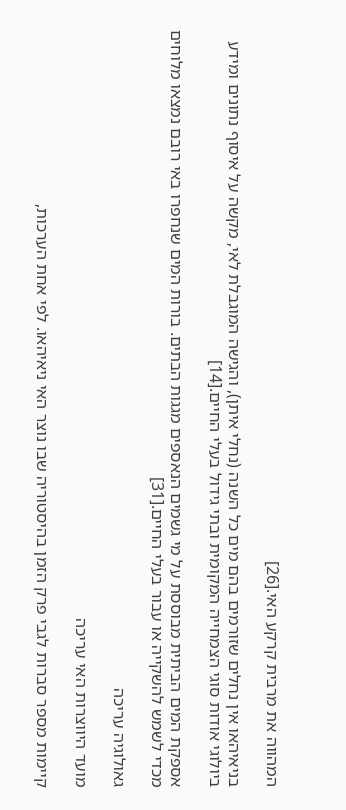המהווה את מרבית קרקע האי.[26]

בניאיהאו אין נחלים שזורמים בהם מים כל השנה (נחלי איתן), והגישה המוגבלת לאי, מקשה על איסוף נתונים ומידע ביולוגי אודות סוגי הצמחייה המקומית ובתי גידול בעלי החיים.[14]

אספקת המים הביתית מבוססת על מי גשמים הנאספים מגגות הבתים. בורות המים שנחפרו באי רובם נמצאו מלוחים מכדי לשמש להשקייה או עבור בעלי החיים.[31]

גאולוגיה עריכה

מועד היווצרות האי עריכה

קיימות מספר סברות לגבי פרק הזמן בהיסטוריה שבו נוצר האי ניאיהאו. לפי אחת הערכות,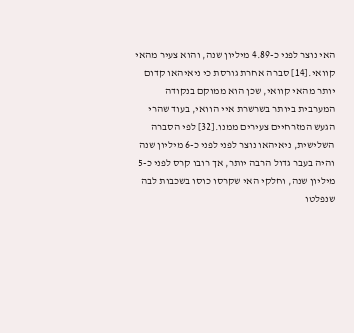האי נוצר לפני כ-4.89 מיליון שנה, והוא צעיר מהאי קוואי.[14] סברה אחרת גורסת כי ניאיהאו קדום יותר מהאי קוואי, שכן הוא ממוקם בנקודה המערבית ביותר בשרשרת איי הוואי, בעוד שהרי הגעש המזרחיים צעירים ממנו.[32] לפי הסברה השלישית, ניאיהאו נוצר לפני לפני כ-6 מיליון שנה והיה בעבר גדול הרבה יותר, אך רובו קרס לפני כ-5 מיליון שנה, וחלקי האי שקרסו כוסו בשכבות לבה שנפלטו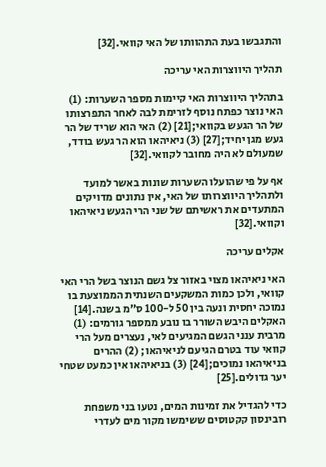והתגבשו בעת התהוותו של האי קוואי.[32]

תהליך היווצרות האי עריכה

בתהליך היווצרות האי קיימות מספר השערות: (1) האי נוצר כפתח נוסף לזרימת לבה לאחר התפרצותו של הר הגעש בקוואי;[21] (2) האי הוא שריד של הר געש מגן יחיד;[27] (3) ניאיהאו הוא הר געש בודד, שמעולם לא היה מחובר לקוואי.[32]

אף על פי שהועלו השערות שונות באשר למועד ולתהליך היווצרותו של האי, אין נתונים מדויקים המתעדים את ראשיתם של שני הרי הגעש ניאיהאו וקוואי.[32]

אקלים עריכה

האי ניאיהאו מצוי באזור צל גשם הנוצר בשל הרי האי קוואי, ולכן כמות המשקעים השנתית הממוצעת בו נמוכה יחסית ונעה בין 50 ל-100 ס"מ בשנה.[14] האקלים היבש השורר בו נובע ממספר גורמים: (1) מרבית ענני הגשם המגיעים לאי, נעצרים מעל הרי קוואי עוד בטרם הגיעם לניאיהאו; (2) ההרים בניאיהאו נמוכים;[24] (3) בניאיהאו אין כמעט שטחי יער גדולים.[25]

כדי להגדיל את זמינות המים, נטעו בני משפחת רובינסון קקטוסים ששימשו מקור מים לעדרי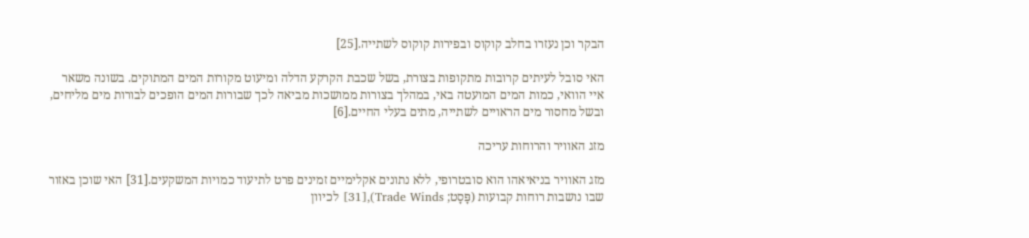הבקר וכן נעזרו בחלב קוקוס ובפירות קוקוס לשתייה.[25]

האי סובל לעיתים קרובות מתקופות בצורת, בשל שכבת הקרקע הדלה ומיעוט מקורות המים המתוקים. בשונה משאר איי הוואי, כמות המים המועטה באי, במהלך בצורות ממושכות מביאה לכך שבורות המים הופכים לבורות מים מליחים, ובשל מחסור מים הראויים לשתייה, מתים בעלי החיים.[6]

מזג האוויר והרוחות עריכה

מזג האוויר בניאיאהו הוא סובטרופי, ללא נתונים אקלימיים זמינים פרט לתיעוד כמויות המשקעים.[31] האי שוכן באזור שבו נושבות רוחות קבועות (פָּסָט; Trade Winds),[31] לכיוון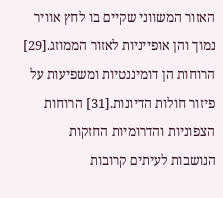האזור המשווני שקיים בו לחץ אוויר נמוך והן אופייניות לאזור הממוזג.[29] הרוחות הן דומיננטיות ומשפיעות על פיזור חולות הדיונות.[31] הרוחות הצפוניות והדרומיות החזקות הנושבות לעיתים קרובות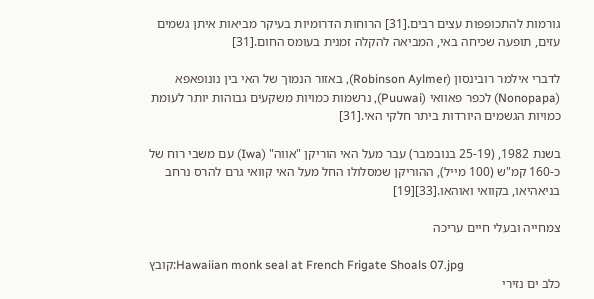גורמות להתכופפות עצים רבים.[31] הרוחות הדרומיות בעיקר מביאות איתן גשמים עזים, תופעה שכיחה באי, המביאה להקלה זמנית בעומס החום.[31]

לדברי אילמר רובינסון (Robinson Aylmer), באזור הנמוך של האי בין נונופאפא (Nonopapa) לכפר פאוואי (Puuwai), נרשמות כמויות משקעים גבוהות יותר לעומת כמויות הגשמים היורדות ביתר חלקי האי.[31]

בשנת 1982, (25-19 בנובמבר) עבר מעל האי הוריקן "אווה" (Iwa) עם משבי רוח של כ-160 קמ"ש (100 מייל), ההוריקן שמסלולו החל מעל האי קוואי גרם להרס נרחב בניאהיאו, בקוואי ואוהאו.[33][19]

צמחייה ובעלי חיים עריכה

קובץ:Hawaiian monk seal at French Frigate Shoals 07.jpg
כלב ים נזירי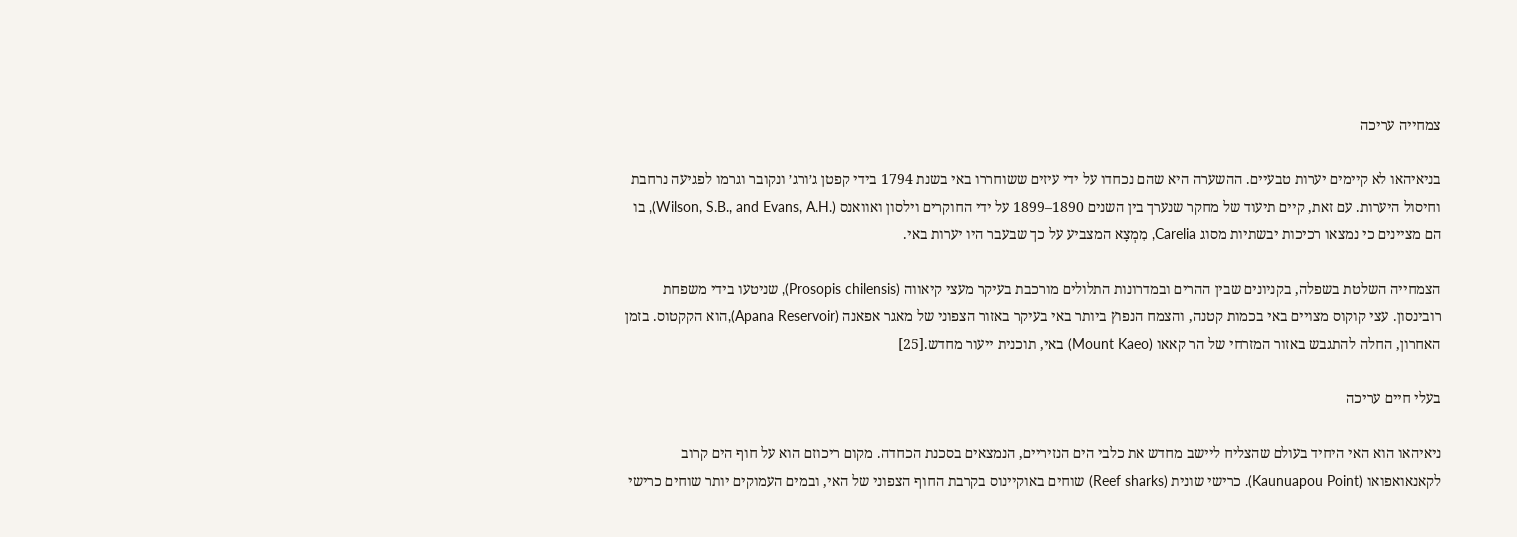צמחייה עריכה

בניאיהאו לא קיימים יערות טבעיים. ההשערה היא שהם נכחדו על ידי עיזים ששוחררו באי בשנת 1794 בידי קפטן ג׳ורג׳ ונקובר וגרמו לפגיעה נרחבת וחיסול היערות. עם זאת, קיים תיעוד של מחקר שנערך בין השנים 1890–1899 על ידי החוקרים וילסון ואוואנס (.Wilson, S.B., and Evans, A.H), בו הם מציינים כי נמצאו רכיכות יבשתיות מסוג Carelia, מִמְצָא המצביע על כך שבעבר היו יערות באי.

הצמחייה השלטת בשפלה, בקניונים שבין ההרים ובמדרונות התלולים מורכבת בעיקר מעצי קיאווה (Prosopis chilensis), שניטעו בידי משפחת רובינסון. עצי קוקוס מצויים באי בכמות קטנה, והצמח הנפוץ ביותר באי בעיקר באזור הצפוני של מאגר אפאנה (Apana Reservoir),הוא הקקטוס. בזמן האחרון, החלה להתגבש באזור המזרחי של הר קאאו (Mount Kaeo) באי, תוכנית ייעור מחדש.[25]

בעלי חיים עריכה

ניאיהאו הוא האי היחיד בעולם שהצליח ליישב מחדש את כלבי הים הנזיריים, הנמצאים בסכנת הכחדה. מקום ריכוזם הוא על חוף הים קרוב לקאנאואפואו (Kaunuapou Point). כרישי שונית (Reef sharks) שוחים באוקיינוס בקרבת החוף הצפוני של האי, ובמים העמוקים יותר שוחים כרישי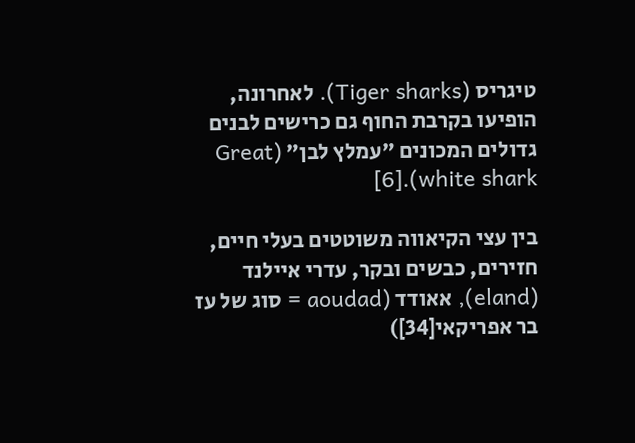טיגריס (Tiger sharks). לאחרונה, הופיעו בקרבת החוף גם כרישים לבנים גדולים המכונים ״עמלץ לבן״ (Great white shark).[6]

בין עצי הקיאווה משוטטים בעלי חיים, חזירים, כבשים ובקר, עדרי איילנד (eland), אאודד (aoudad = סוג של עז בר אפריקאי[34])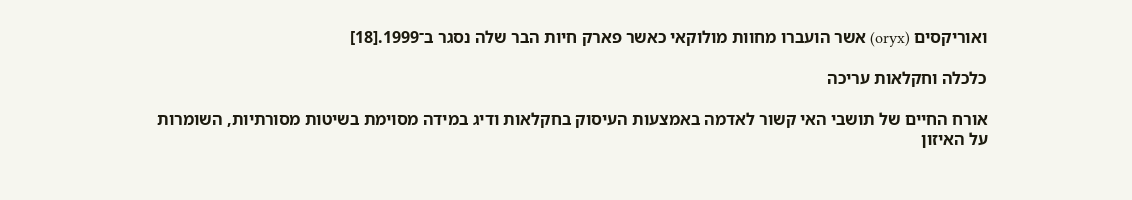ואוריקסים (oryx) אשר הועברו מחוות מולוקאי כאשר פארק חיות הבר שלה נסגר ב־1999.[18]

כלכלה וחקלאות עריכה

אורח החיים של תושבי האי קשור לאדמה באמצעות העיסוק בחקלאות ודיג במידה מסוימת בשיטות מסורתיות, השומרות על האיזון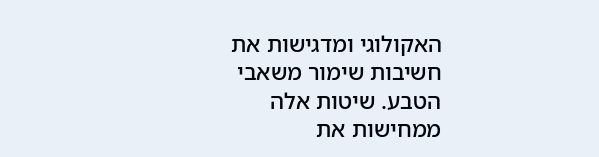האקולוגי ומדגישות את חשיבות שימור משאבי הטבע. שיטות אלה ממחישות את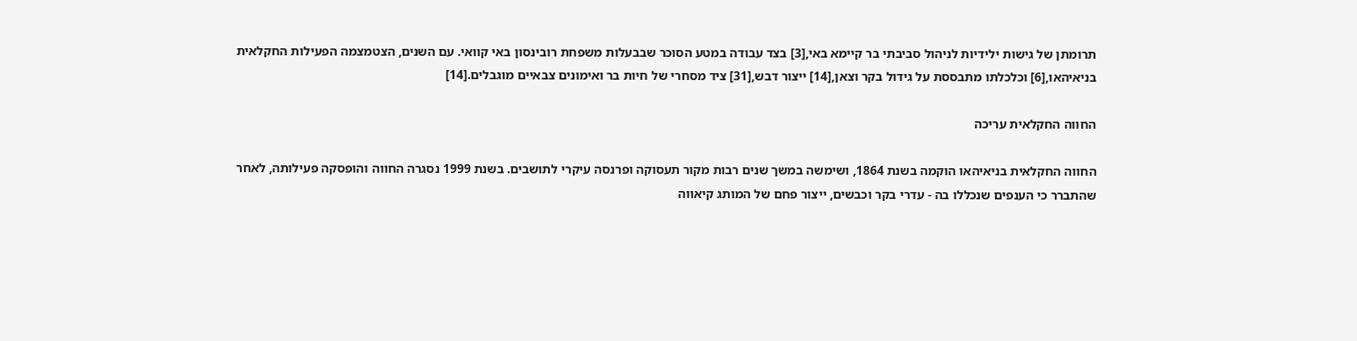תרומתן של גישות ילידיות לניהול סביבתי בר קיימא באי,[3] בצד עבודה במטע הסוכר שבבעלות משפחת רובינסון באי קוואי. עם השנים, הצטמצמה הפעילות החקלאית בניאיהאו,[6] וכלכלתו מתבססת על גידול בקר וצאן,[14] ייצור דבש,[31] ציד מסחרי של חיות בר ואימונים צבאיים מוגבלים.[14]

החווה החקלאית עריכה

החווה החקלאית בניאיהאו הוקמה בשנת 1864, ושימשה במשך שנים רבות מקור תעסוקה ופרנסה עיקרי לתושבים. בשנת 1999 נסגרה החווה והופסקה פעילותה, לאחר שהתברר כי הענפים שנכללו בה - עדרי בקר וכבשים, ייצור פחם של המותג קיאווה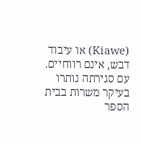(Kiawe) או עיבוד דבש, אינם רווחיים. עם סגירתה נותרו בעיקר משרות בבית הספר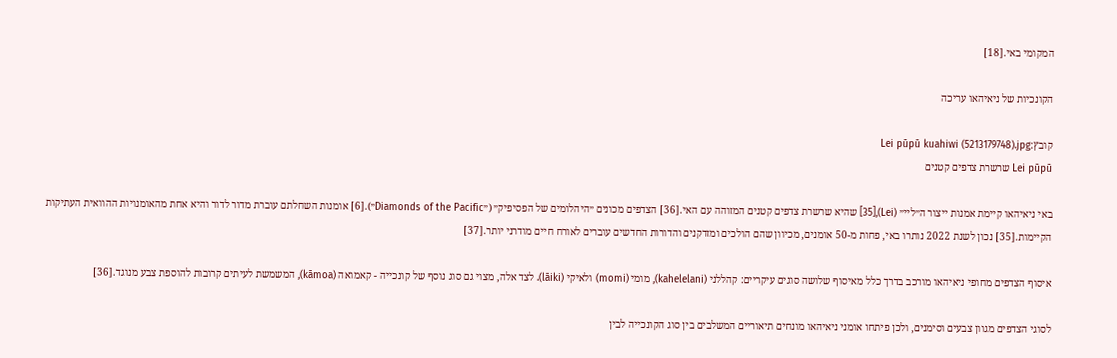המקומי באי.[18]

הקונכיות של ניאיהאו עריכה

קובץ:Lei pūpū kuahiwi (5213179748).jpg
Lei pūpū שרשרת צדפים קטנים

באי ניאיהאו קיימת אמנות ייצור ה״ליי״ (Lei),[35] שהיא שרשרת צדפים קטנים המזוהה עם האי.[36] הצדפים מכונים ״היהלומים של הפסיפיק״ (״Diamonds of the Pacific״).[6] אומנות השחלתם עוברת מדור לדור והיא אחת מהאומנויות ההוואית העתיקות הקיימות.[35] נכון לשנת 2022 נותרו באי, פחות מ-50 אומנים, מכיוון שהם הולכים ומזדקנים והדורות החדשים עוברים לאורח חיים מודרני יותר.[37]

איסוף הצדפים מחופי ניאיהאו מורכב בדרך כלל מאיסוף שלושה סוגים עיקריים: קהללני (kahelelani), מומי (momi) ולאיקי (lāiki). לצד אלה, מצוי גם סוג נוסף של קונכייה - קאמואה (kāmoa), המשמשת לעיתים קרובות להוספת צבע מנוגד.[36]

לסוגי הצדפים מגוון צבעים וסימנים, ולכן פיתחו אומני ניאיהאו מונחים תיאוריים המשלבים בין סוג הקונכייה לבין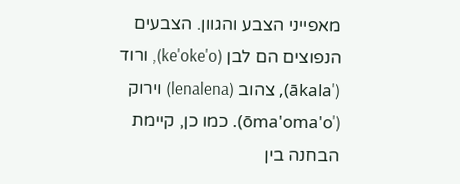מאפייני הצבע והגוון. הצבעים הנפוצים הם לבן (ke'oke'o), ורוד ('ākala), צהוב (lenalena) וירוק ('ōma'oma'o). כמו כן, קיימת הבחנה בין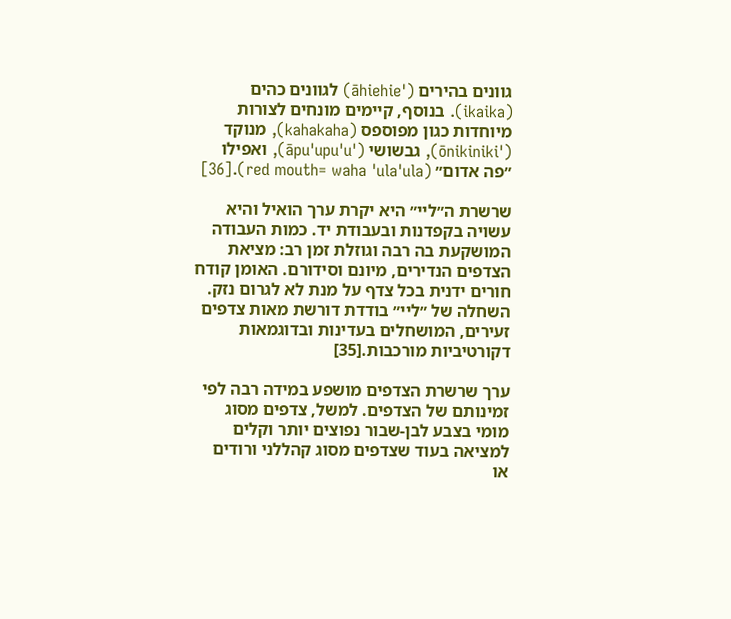גוונים בהירים ('āhiehie) לגוונים כהים (ikaika). בנוסף, קיימים מונחים לצורות מיוחדות כגון מפוספס (kahakaha), מנוקד ('ōnikiniki), גבשושי ('āpu'upu'u), ואפילו ״פה אדום״ (red mouth= waha 'ula'ula).[36]

שרשרת ה״ליי״ היא יקרת ערך הואיל והיא עשויה בקפדנות ובעבודת יד. כמות העבודה המושקעת בה רבה וגוזלת זמן רב: מציאת הצדפים הנדירים, מיונם וסידורם. האומן קודח חורים ידנית בכל צדף על מנת לא לגרום נזק. השחלה של ״ליי״ בודדת דורשת מאות צדפים זעירים, המושחלים בעדינות ובדוגמאות דקורטיביות מורכבות.[35]

ערך שרשרת הצדפים מושפע במידה רבה לפי זמינותם של הצדפים. למשל, צדפים מסוג מומי בצבע לבן-שבור נפוצים יותר וקלים למציאה בעוד שצדפים מסוג קהללני ורודים או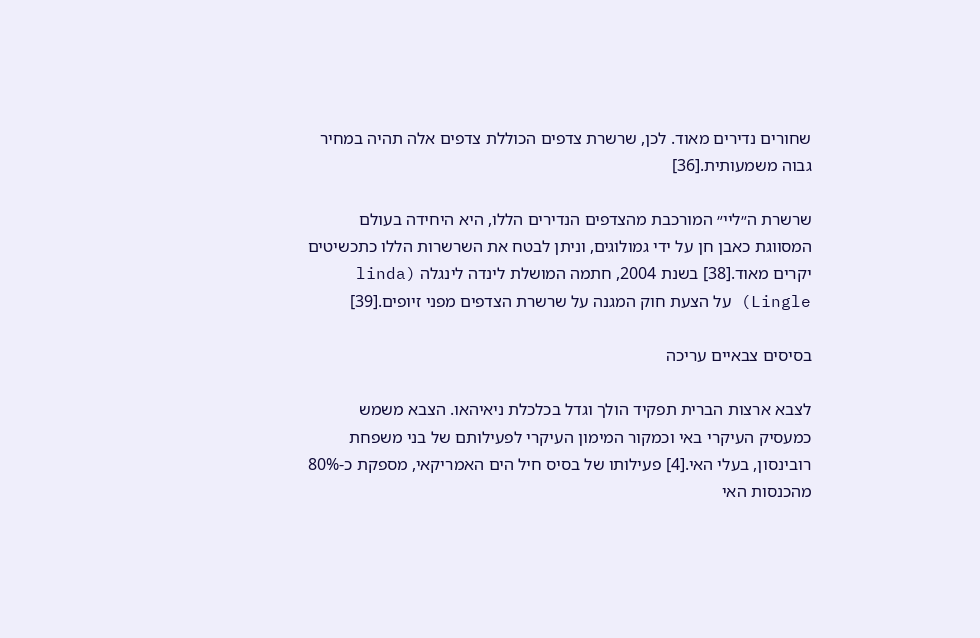שחורים נדירים מאוד. לכן, שרשרת צדפים הכוללת צדפים אלה תהיה במחיר גבוה משמעותית.[36]

שרשרת ה״ליי״ המורכבת מהצדפים הנדירים הללו, היא היחידה בעולם המסווגת כאבן חן על ידי גמולוגים, וניתן לבטח את השרשרות הללו כתכשיטים יקרים מאוד.[38] בשנת 2004, חתמה המושלת לינדה לינגלה (linda Lingle) על הצעת חוק המגנה על שרשרת הצדפים מפני זיופים.[39]

בסיסים צבאיים עריכה

לצבא ארצות הברית תפקיד הולך וגדל בכלכלת ניאיהאו. הצבא משמש כמעסיק העיקרי באי וכמקור המימון העיקרי לפעילותם של בני משפחת רובינסון, בעלי האי.[4] פעילותו של בסיס חיל הים האמריקאי, מספקת כ-80% מהכנסות האי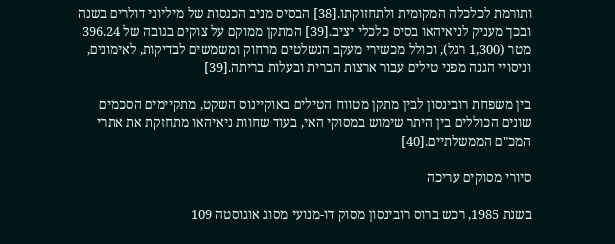ותורמת לכלכלה המקומית ולתחזוקתו.[38] הבסיס מניב הכנסות של מיליוני דולרים בשנה ובכך מעניק לניאיהאו בסיס כלכלי יציב.[39] המתקן ממוקם על צוקים בגובה של 396.24 מטר (1,300 רגל), וכולל מכשירי מעקב הנשלטים מרחוק ומשמשים לבדיקות, לאימונים, וניסויי הגנה מפני טילים עבור ארצות הברית ובעלות בריתה.[39]

בין משפחת רובינסון לבין מתקן מטווח הטילים באוקיינוס השקט, מתקיימים הסכמים שונים הכוללים בין היתר שימוש במסוקי האי, בעוד שחוות ניאיהאו מתחזקת את אתרי המכ"ם הממשלתיים.[40]

סיורי מסוקים עריכה

בשנת 1985, רכש ברוס רובינסון מסוק דו-מנועי מסוג אוגוסטה 109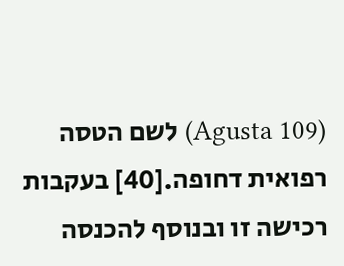(Agusta 109) לשם הטסה רפואית דחופה.[40] בעקבות רכישה זו ובנוסף להכנסה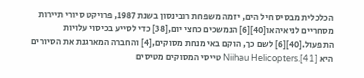הכלכלית מבסיס חיל הים, יזמה משפחת רובינסון בשנת 1987, פרויקט סיורי תיירות מסחריים לניאיהאו[40][6] הנמשכים כחצי יום,[38] כדי לסייע בכיסוי עלויות התפעול.[40][6] לשם כך, הוקם באי מנחת מסוקים,[4] והחברה המארגנת את הסיורים היא Niihau Helicopters.[41] טייסי המסוקים מטיסים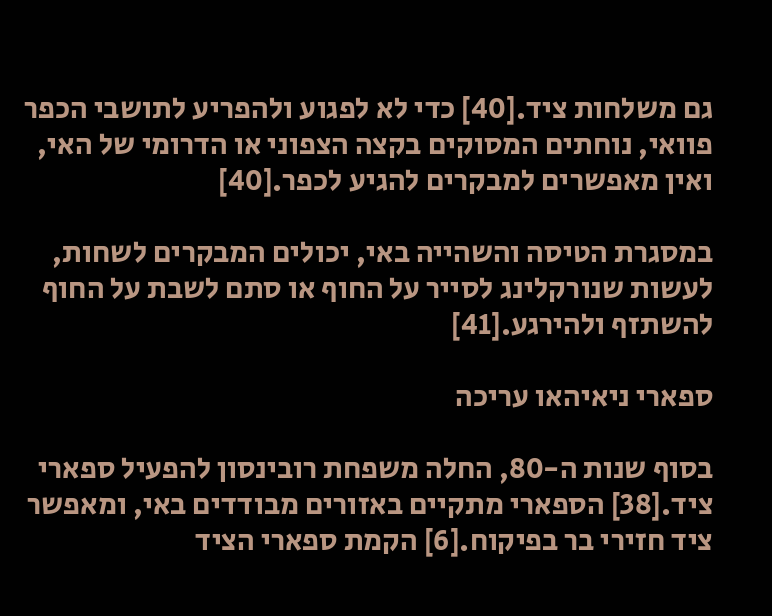גם משלחות ציד.[40] כדי לא לפגוע ולהפריע לתושבי הכפר פוואי, נוחתים המסוקים בקצה הצפוני או הדרומי של האי, ואין מאפשרים למבקרים להגיע לכפר.[40]

במסגרת הטיסה והשהייה באי, יכולים המבקרים לשחות, לעשות שנורקלינג לסייר על החוף או סתם לשבת על החוף להשתזף ולהירגע.[41]

ספארי ניאיהאו עריכה

בסוף שנות ה-80, החלה משפחת רובינסון להפעיל ספארי ציד.[38] הספארי מתקיים באזורים מבודדים באי, ומאפשר ציד חזירי בר בפיקוח.[6] הקמת ספארי הציד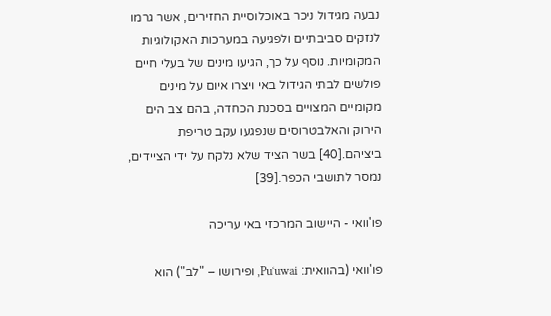נבעה מגידול ניכר באוכלוסיית החזירים, אשר גרמו לנזקים סביבתיים ולפגיעה במערכות האקולוגיות המקומיות. נוסף על כך, הגיעו מינים של בעלי חיים פולשים לבתי הגידול באי ויצרו איום על מינים מקומיים המצויים בסכנת הכחדה, בהם צב הים הירוק והאלבטרוסים שנפגעו עקב טריפת ביציהם.[40] בשר הציד שלא נלקח על ידי הציידים, נמסר לתושבי הכפר.[39]

פו'וואי - היישוב המרכזי באי עריכה

פו'וואי (בהוואית: Puʻuwai, ופירושו – "לב") הוא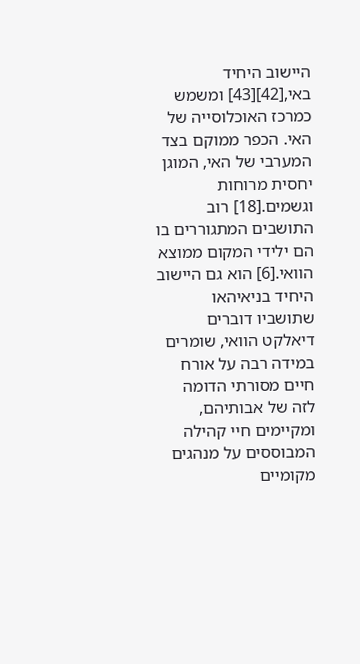היישוב היחיד באי,[42][43] ומשמש כמרכז האוכלוסייה של האי. הכפר ממוקם בצד המערבי של האי, המוגן יחסית מרוחות וגשמים.[18] רוב התושבים המתגוררים בו הם ילידי המקום ממוצא הוואי.[6] הוא גם היישוב היחיד בניאיהאו שתושביו דוברים דיאלקט הוואי, שומרים במידה רבה על אורח חיים מסורתי הדומה לזה של אבותיהם, ומקיימים חיי קהילה המבוססים על מנהגים מקומיים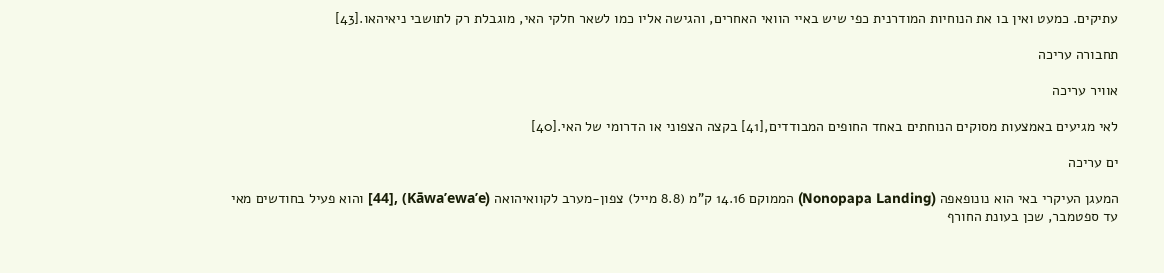עתיקים. כמעט ואין בו את הנוחיות המודרנית כפי שיש באיי הוואי האחרים, והגישה אליו כמו לשאר חלקי האי, מוגבלת רק לתושבי ניאיהאו.[43]

תחבורה עריכה

אוויר עריכה

לאי מגיעים באמצעות מסוקים הנוחתים באחד החופים המבודדים,[41] בקצה הצפוני או הדרומי של האי.[40]

ים עריכה

המעגן העיקרי באי הוא נונופאפה (Nonopapa Landing) הממוקם 14.16 ק"מ (8.8 מייל) צפון-מערב לקוואיהואה (Kāwa’ewa’e) ,[44] והוא פעיל בחודשים מאי עד ספטמבר, שכן בעונת החורף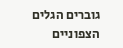גוברים הגלים הצפוניים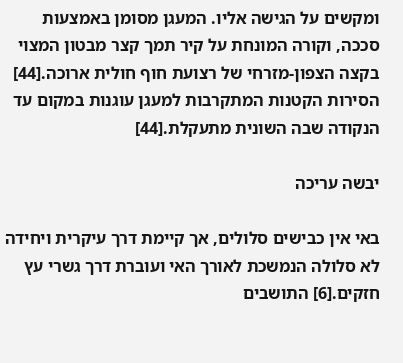ומקשים על הגישה אליו. המעגן מסומן באמצעות סככה, וקורה המונחת על קיר תמך קצר מבטון המצוי בקצה הצפון-מזרחי של רצועת חוף חולית ארוכה.[44] הסירות הקטנות המתקרבות למעגן עוגנות במקום עד הנקודה שבה השונית מתעקלת.[44]

יבשה עריכה

באי אין כבישים סלולים, אך קיימת דרך עיקרית ויחידה לא סלולה הנמשכת לאורך האי ועוברת דרך גשרי עץ חזקים.[6] התושבים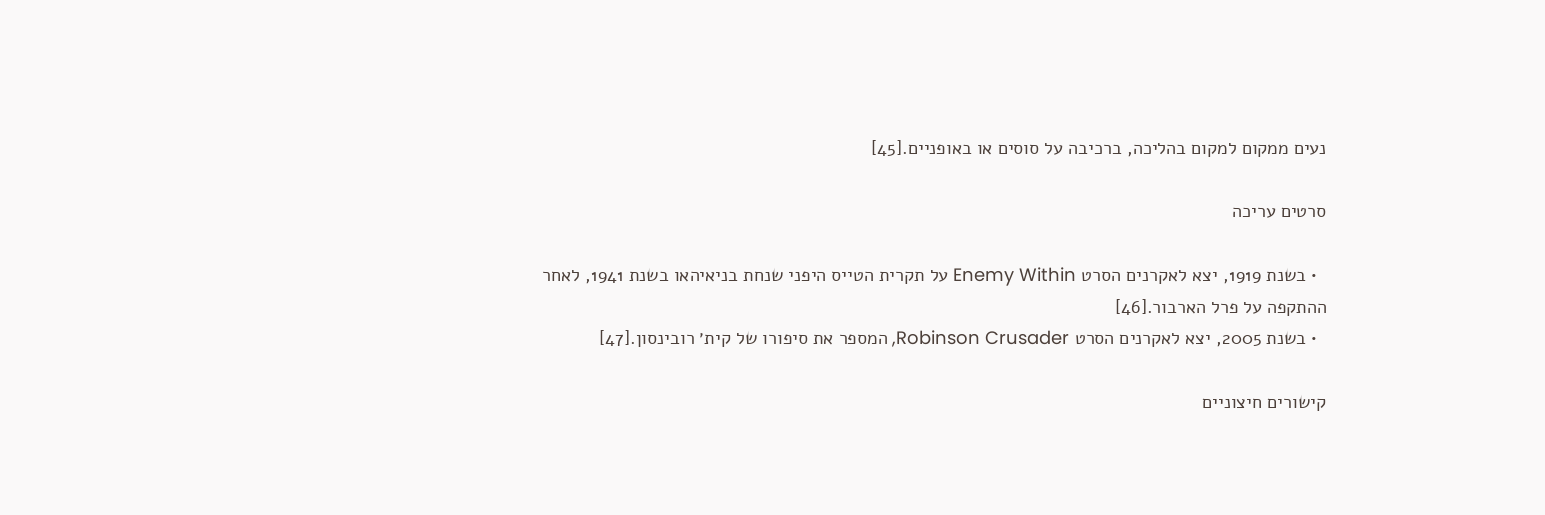נעים ממקום למקום בהליכה, ברכיבה על סוסים או באופניים.[45]

סרטים עריכה

  • בשנת 1919, יצא לאקרנים הסרט Enemy Within על תקרית הטייס היפני שנחת בניאיהאו בשנת 1941, לאחר ההתקפה על פרל הארבור.[46]
  • בשנת 2005, יצא לאקרנים הסרט Robinson Crusader, המספר את סיפורו של קית׳ רובינסון.[47]

קישורים חיצוניים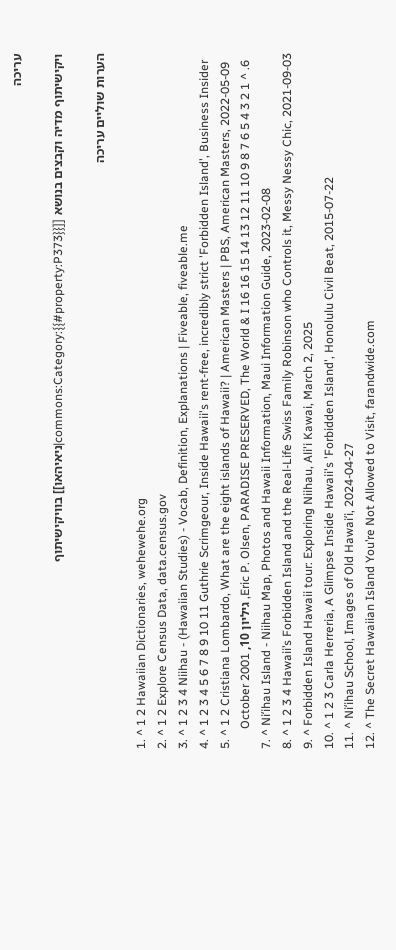עריכה

ויקישיתוף מדיה וקבצים בנושא [[commons:Category:{{#property:P373}}|ניאיהאו]] בוויקישיתוף

הערות שוליים עריכה

  1. ^ 1 2 Hawaiian Dictionaries, wehewehe.org
  2. ^ 1 2 Explore Census Data, data.census.gov
  3. ^ 1 2 3 4 Niihau - (Hawaiian Studies) - Vocab, Definition, Explanations | Fiveable, fiveable.me
  4. ^ 1 2 3 4 5 6 7 8 9 10 11 Guthrie Scrimgeour, Inside Hawaii's rent-free, incredibly strict 'Forbidden Island', Business Insider
  5. ^ 1 2 Cristiana Lombardo, What are the eight islands of Hawaii? | American Masters | PBS, American Masters, 2022-05-09
  6. ^ 1 2 3 4 5 6 7 8 9 10 11 12 13 14 15 16 Eric P. Olsen, PARADISE PRESERVED, The World & I 16, גיליון 10, October 2001
  7. ^ Niʻihau Island - Niihau Map, Photos and Hawaii Information, Maui Information Guide, 2023-02-08
  8. ^ 1 2 3 4 Hawaii’s Forbidden Island and the Real-Life Swiss Family Robinson who Controls it, Messy Nessy Chic, 2021-09-03
  9. ^ Forbidden Island Hawaii tour: Exploring Niihau, Ali'i Kawai, March 2, 2025
  10. ^ 1 2 3 Carla Herreria, A Glimpse Inside Hawaii's 'Forbidden Island', Honolulu Civil Beat, 2015-07-22
  11. ^ Niʻihau School, Images of Old Hawaiʻi, 2024-04-27
  12. ^ The Secret Hawaiian Island You’re Not Allowed to Visit, farandwide.com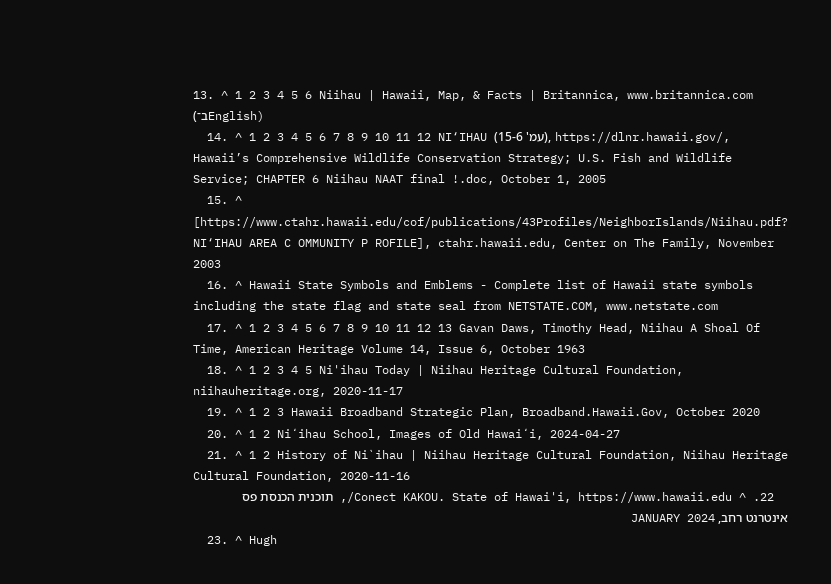13. ^ 1 2 3 4 5 6 Niihau | Hawaii, Map, & Facts | Britannica, www.britannica.com (ב־English)
  14. ^ 1 2 3 4 5 6 7 8 9 10 11 12 NI‘IHAU (עמ' 15-6), https://dlnr.hawaii.gov/, Hawaii’s Comprehensive Wildlife Conservation Strategy; U.S. Fish and Wildlife Service; CHAPTER 6 Niihau NAAT final !.doc, October 1, 2005
  15. ^ [https://www.ctahr.hawaii.edu/cof/publications/43Profiles/NeighborIslands/Niihau.pdf? NI‘IHAU AREA C OMMUNITY P ROFILE], ctahr.hawaii.edu, Center on The Family, November 2003
  16. ^ Hawaii State Symbols and Emblems - Complete list of Hawaii state symbols including the state flag and state seal from NETSTATE.COM, www.netstate.com
  17. ^ 1 2 3 4 5 6 7 8 9 10 11 12 13 Gavan Daws, Timothy Head, Niihau A Shoal Of Time, American Heritage Volume 14, Issue 6, October 1963
  18. ^ 1 2 3 4 5 Ni'ihau Today | Niihau Heritage Cultural Foundation, niihauheritage.org, 2020-11-17
  19. ^ 1 2 3 Hawaii Broadband Strategic Plan, Broadband.Hawaii.Gov, October 2020
  20. ^ 1 2 Niʻihau School, Images of Old Hawaiʻi, 2024-04-27
  21. ^ 1 2 History of Ni`ihau | Niihau Heritage Cultural Foundation, Niihau Heritage Cultural Foundation, 2020-11-16
  22. ^ Conect KAKOU. State of Hawai'i, https://www.hawaii.edu/, תוכנית הכנסת פס אינטרנט רחב, JANUARY 2024
  23. ^ Hugh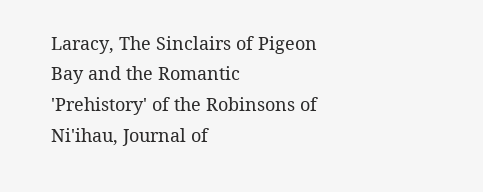Laracy, The Sinclairs of Pigeon Bay and the Romantic 'Prehistory' of the Robinsons of Ni'ihau, Journal of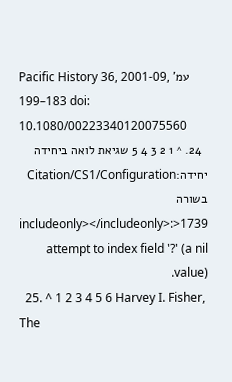Pacific History 36, 2001-09, עמ' 183–199 doi: 10.1080/00223340120075560
  24. ^ 1 2 3 4 5 שגיאת לואה ביחידה יחידה:Citation/CS1/Configuration בשורה 1739<includeonly></includeonly>: attempt to index field '?' (a nil value).
  25. ^ 1 2 3 4 5 6 Harvey I. Fisher, The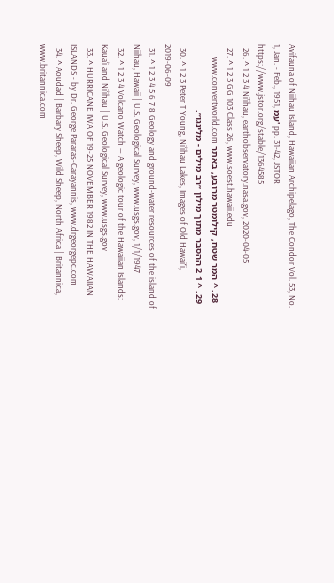Avifauna of Niihau Island, Hawaiian Archipelago, The Condor Vol. 53, No. 1, Jan. - Feb., 1951, עמ' pp. 31-42, JSTOR https://www.jstor.org/stable/1364585
  26. ^ 1 2 3 4 Ni’ihau, earthobservatory.nasa.gov, 2020-04-05
  27. ^ 1 2 3 GG 103 Class 26, www.soest.hawaii.edu
  28. ^ המר שטח, קילומטר מרובע, באתר www.convertworld.com
  29. ^ 1 2 ההסבר מתוך מילון ״רב מילים - מלינגו״.
  30. ^ 1 2 3 Peter T Young, Ni‘ihau Lakes, Images of Old Hawaiʻi, 2019-06-09
  31. ^ 1 2 3 4 5 6 7 8 Geology and ground-water resources of the island of Niihau, Hawaii | U.S. Geological Survey, www.usgs.gov, 1/1/1947
  32. ^ 1 2 3 4 Volcano Watch — A geologic tour of the Hawaiian Islands: Kaua‘i and Ni‘ihau | U.S. Geological Survey, www.usgs.gov
  33. ^ HURRICANE IWA OF 19-25 NOVEMBER 1982 IN THE HAWAIIAN ISLANDS - by Dr. George Pararas-Carayannis, www.drgeorgepc.com
  34. ^ Aoudad | Barbary Sheep, Wild Sheep, North Africa | Britannica, www.britannica.com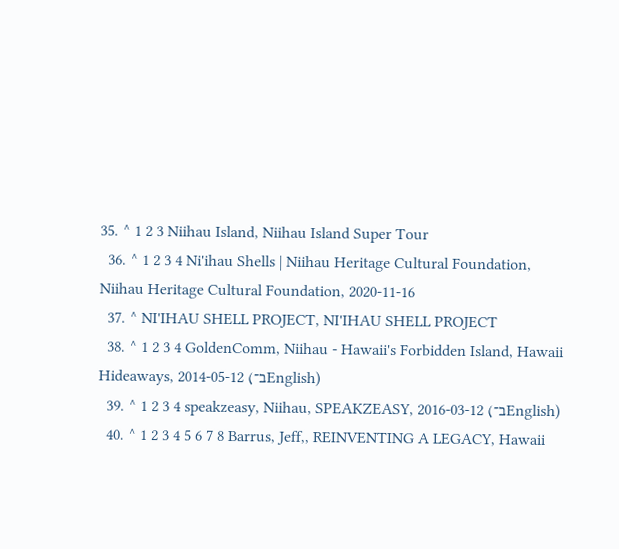35. ^ 1 2 3 Niihau Island, Niihau Island Super Tour
  36. ^ 1 2 3 4 Ni'ihau Shells | Niihau Heritage Cultural Foundation, Niihau Heritage Cultural Foundation, 2020-11-16
  37. ^ NI'IHAU SHELL PROJECT, NI'IHAU SHELL PROJECT
  38. ^ 1 2 3 4 GoldenComm, Niihau - Hawaii's Forbidden Island, Hawaii Hideaways, 2014-05-12 (ב־English)
  39. ^ 1 2 3 4 speakzeasy, Niihau, SPEAKZEASY, 2016-03-12 (ב־English)
  40. ^ 1 2 3 4 5 6 7 8 Barrus, Jeff,, REINVENTING A LEGACY, Hawaii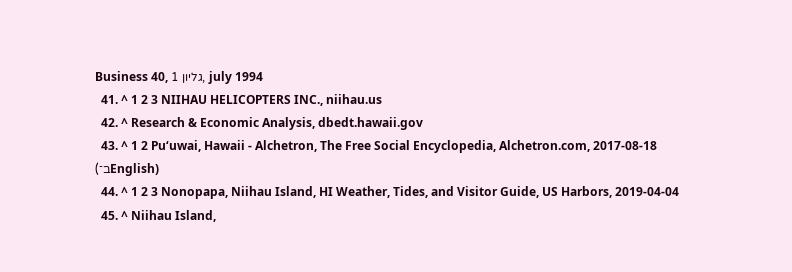Business 40, גליון 1, july 1994
  41. ^ 1 2 3 NIIHAU HELICOPTERS INC., niihau.us
  42. ^ Research & Economic Analysis, dbedt.hawaii.gov
  43. ^ 1 2 Puʻuwai, Hawaii - Alchetron, The Free Social Encyclopedia, Alchetron.com, 2017-08-18 (ב־English)
  44. ^ 1 2 3 Nonopapa, Niihau Island, HI Weather, Tides, and Visitor Guide, US Harbors, 2019-04-04
  45. ^ Niihau Island,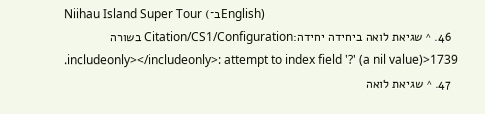Niihau Island Super Tour (ב־English)
  46. ^ שגיאת לואה ביחידה יחידה:Citation/CS1/Configuration בשורה 1739<includeonly></includeonly>: attempt to index field '?' (a nil value).
  47. ^ שגיאת לואה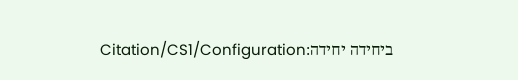ביחידה יחידה:Citation/CS1/Configuration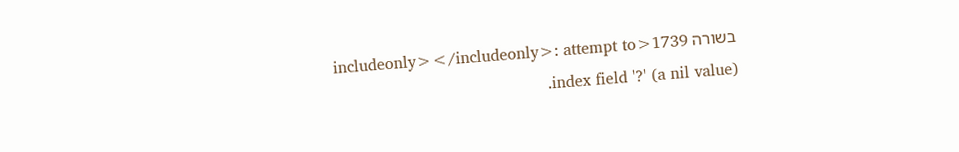בשורה 1739<includeonly></includeonly>: attempt to index field '?' (a nil value).